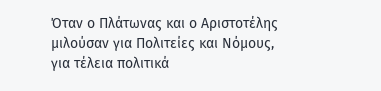Όταν ο Πλάτωνας και ο Αριστοτέλης μιλούσαν για Πολιτείες και Νόμους, για τέλεια πολιτικά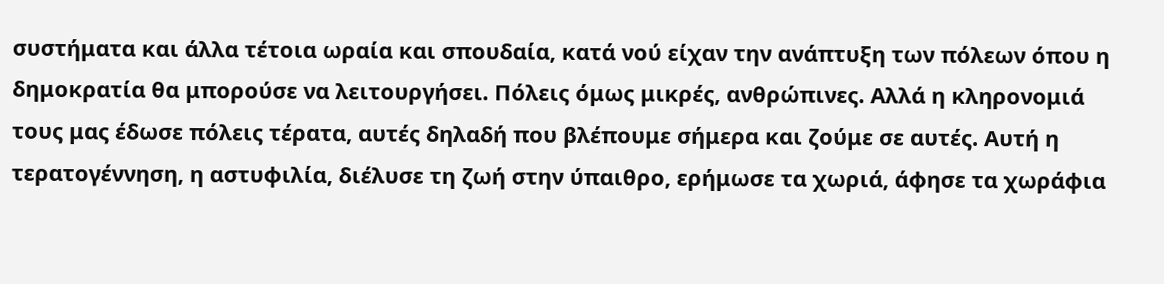συστήματα και άλλα τέτοια ωραία και σπουδαία, κατά νού είχαν την ανάπτυξη των πόλεων όπου η δημοκρατία θα μπορούσε να λειτουργήσει. Πόλεις όμως μικρές, ανθρώπινες. Αλλά η κληρονομιά τους μας έδωσε πόλεις τέρατα, αυτές δηλαδή που βλέπουμε σήμερα και ζούμε σε αυτές. Αυτή η τερατογέννηση, η αστυφιλία, διέλυσε τη ζωή στην ύπαιθρο, ερήμωσε τα χωριά, άφησε τα χωράφια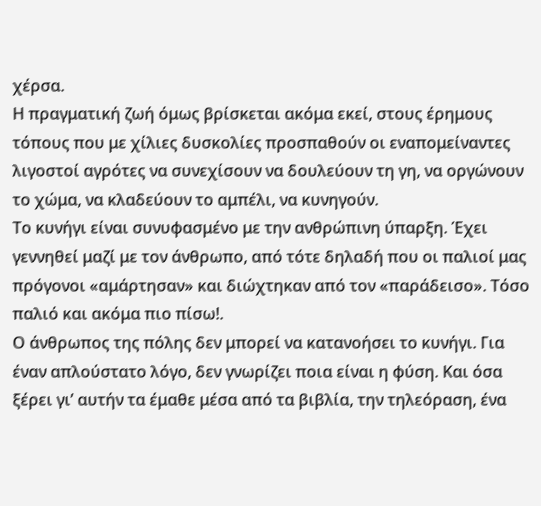χέρσα.
Η πραγματική ζωή όμως βρίσκεται ακόμα εκεί, στους έρημους τόπους που με χίλιες δυσκολίες προσπαθούν οι εναπομείναντες λιγοστοί αγρότες να συνεχίσουν να δουλεύουν τη γη, να οργώνουν το χώμα, να κλαδεύουν το αμπέλι, να κυνηγούν.
Το κυνήγι είναι συνυφασμένο με την ανθρώπινη ύπαρξη. Έχει γεννηθεί μαζί με τον άνθρωπο, από τότε δηλαδή που οι παλιοί μας πρόγονοι «αμάρτησαν» και διώχτηκαν από τον «παράδεισο». Τόσο παλιό και ακόμα πιο πίσω!.
Ο άνθρωπος της πόλης δεν μπορεί να κατανοήσει το κυνήγι. Για έναν απλούστατο λόγο, δεν γνωρίζει ποια είναι η φύση. Και όσα ξέρει γι’ αυτήν τα έμαθε μέσα από τα βιβλία, την τηλεόραση, ένα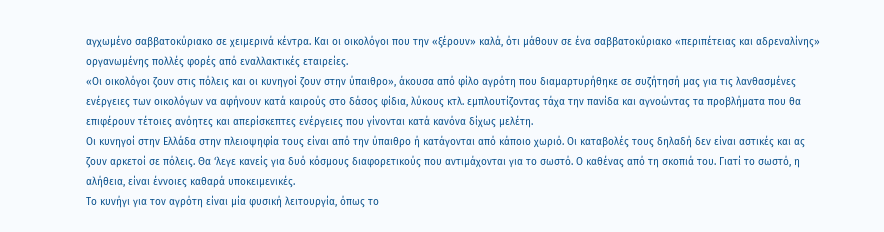αγχωμένο σαββατοκύριακο σε χειμερινά κέντρα. Και οι οικολόγοι που την «ξέρουν» καλά, ότι μάθουν σε ένα σαββατοκύριακο «περιπέτειας και αδρεναλίνης» οργανωμένης πολλές φορές από εναλλακτικές εταιρείες.
«Οι οικολόγοι ζουν στις πόλεις και οι κυνηγοί ζουν στην ύπαιθρο», άκουσα από φίλο αγρότη που διαμαρτυρήθηκε σε συζήτησή μας για τις λανθασμένες ενέργειες των οικολόγων να αφήνουν κατά καιρούς στο δάσος φίδια, λύκους κτλ. εμπλουτίζοντας τάχα την πανίδα και αγνοώντας τα προβλήματα που θα επιφέρουν τέτοιες ανόητες και απερίσκεπτες ενέργειες που γίνονται κατά κανόνα δίχως μελέτη.
Οι κυνηγοί στην Ελλάδα στην πλειοψηφία τους είναι από την ύπαιθρο ή κατάγονται από κάποιο χωριό. Οι καταβολές τους δηλαδή δεν είναι αστικές και ας ζουν αρκετοί σε πόλεις. Θα ‘λεγε κανείς για δυό κόσμους διαφορετικούς που αντιμάχονται για το σωστό. Ο καθένας από τη σκοπιά του. Γιατί το σωστό, η αλήθεια, είναι έννοιες καθαρά υποκειμενικές.
Το κυνήγι για τον αγρότη είναι μία φυσική λειτουργία, όπως το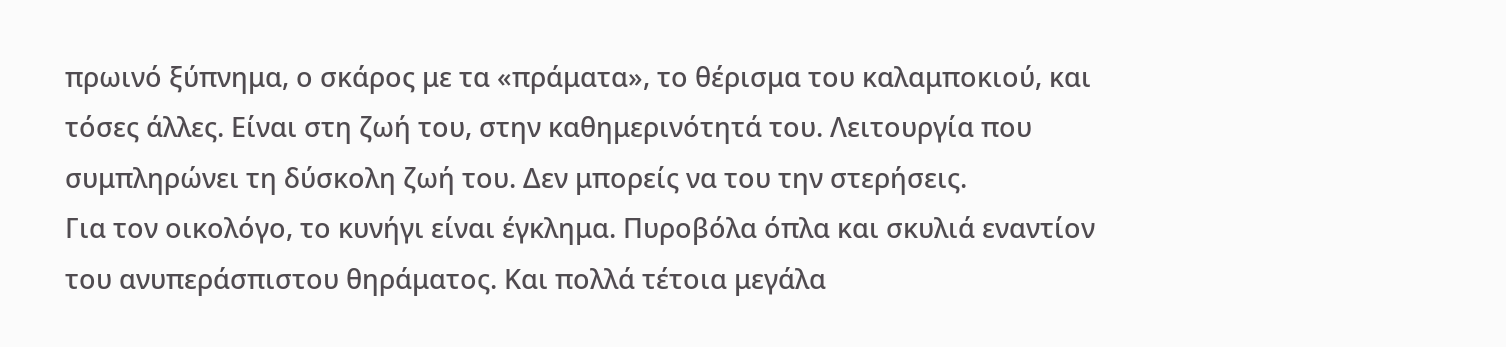πρωινό ξύπνημα, ο σκάρος με τα «πράματα», το θέρισμα του καλαμποκιού, και τόσες άλλες. Είναι στη ζωή του, στην καθημερινότητά του. Λειτουργία που συμπληρώνει τη δύσκολη ζωή του. Δεν μπορείς να του την στερήσεις.
Για τον οικολόγο, το κυνήγι είναι έγκλημα. Πυροβόλα όπλα και σκυλιά εναντίον του ανυπεράσπιστου θηράματος. Και πολλά τέτοια μεγάλα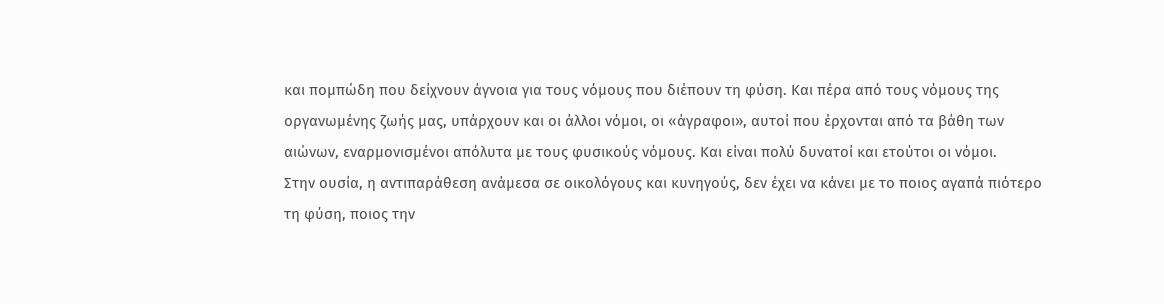και πομπώδη που δείχνουν άγνοια για τους νόμους που διέπουν τη φύση. Και πέρα από τους νόμους της οργανωμένης ζωής μας, υπάρχουν και οι άλλοι νόμοι, οι «άγραφοι», αυτοί που έρχονται από τα βάθη των αιώνων, εναρμονισμένοι απόλυτα με τους φυσικούς νόμους. Και είναι πολύ δυνατοί και ετούτοι οι νόμοι.
Στην ουσία, η αντιπαράθεση ανάμεσα σε οικολόγους και κυνηγούς, δεν έχει να κάνει με το ποιος αγαπά πιότερο τη φύση, ποιος την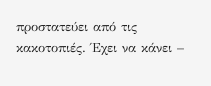προστατεύει από τις κακοτοπιές. Έχει να κάνει –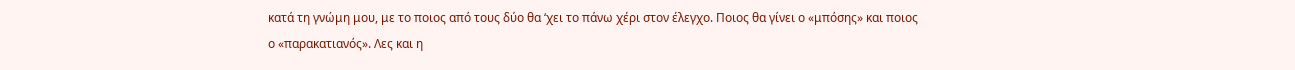κατά τη γνώμη μου, με το ποιος από τους δύο θα ‘χει το πάνω χέρι στον έλεγχο. Ποιος θα γίνει ο «μπόσης» και ποιος ο «παρακατιανός». Λες και η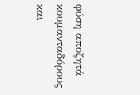φύση αποζητά κουμανταδόρους και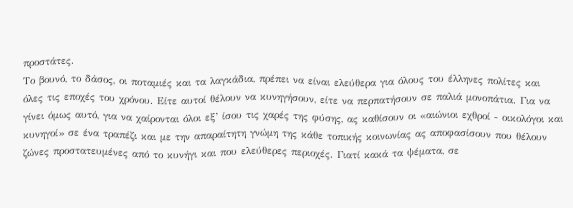προστάτες.
Το βουνό, το δάσος, οι ποταμιές και τα λαγκάδια, πρέπει να είναι ελεύθερα για όλους του έλληνες πολίτες και όλες τις εποχές του χρόνου. Είτε αυτοί θέλουν να κυνηγήσουν, είτε να περπατήσουν σε παλιά μονοπάτια. Για να γίνει όμως αυτό, για να χαίρονται όλοι εξ’ ίσου τις χαρές της φύσης, ας καθίσουν οι «αιώνιοι εχθροί - οικολόγοι και κυνηγοί» σε ένα τραπέζι και με την απαραίτητη γνώμη της κάθε τοπικής κοινωνίας ας αποφασίσουν που θέλουν ζώνες προστατευμένες από το κυνήγι και που ελεύθερες περιοχές. Γιατί κακά τα ψέματα, σε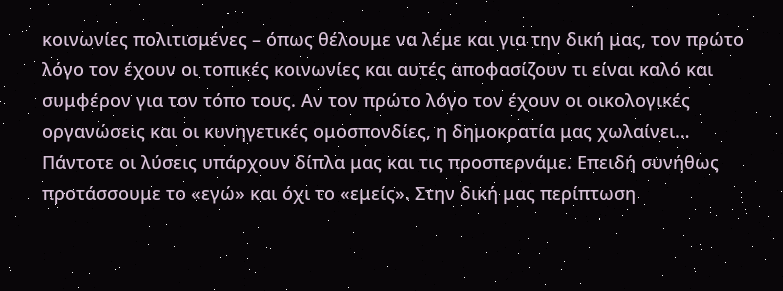κοινωνίες πολιτισμένες – όπως θέλουμε να λέμε και για την δική μας, τον πρώτο λόγο τον έχουν οι τοπικές κοινωνίες και αυτές αποφασίζουν τι είναι καλό και συμφέρον για τον τόπο τους. Αν τον πρώτο λόγο τον έχουν οι οικολογικές οργανώσεις και οι κυνηγετικές ομοσπονδίες, η δημοκρατία μας χωλαίνει…
Πάντοτε οι λύσεις υπάρχουν δίπλα μας και τις προσπερνάμε. Επειδή συνήθως προτάσσουμε το «εγώ» και όχι το «εμείς». Στην δική μας περίπτωση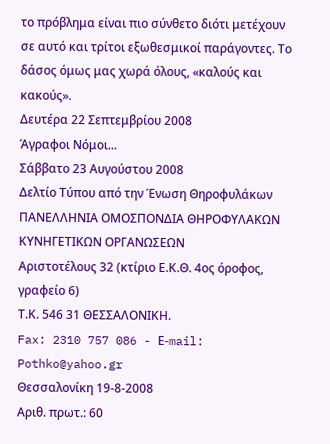το πρόβλημα είναι πιο σύνθετο διότι μετέχουν σε αυτό και τρίτοι εξωθεσμικοί παράγοντες. Το δάσος όμως μας χωρά όλους, «καλούς και κακούς».
Δευτέρα 22 Σεπτεμβρίου 2008
Άγραφοι Νόμοι...
Σάββατο 23 Αυγούστου 2008
Δελτίο Τύπου από την Ένωση Θηροφυλάκων
ΠΑΝΕΛΛΗΝΙΑ ΟΜΟΣΠΟΝΔΙΑ ΘΗΡΟΦΥΛΑΚΩΝ
ΚΥΝΗΓΕΤΙΚΩΝ ΟΡΓΑΝΩΣΕΩΝ
Αριστοτέλους 32 (κτίριο Ε.Κ.Θ. 4ος όροφος, γραφείο 6)
Τ.Κ. 546 31 ΘΕΣΣΑΛΟΝΙΚΗ.
Fax: 2310 757 086 - Ε-mail: Pothko@yahoo.gr
Θεσσαλονίκη 19-8-2008
Αριθ. πρωτ.: 60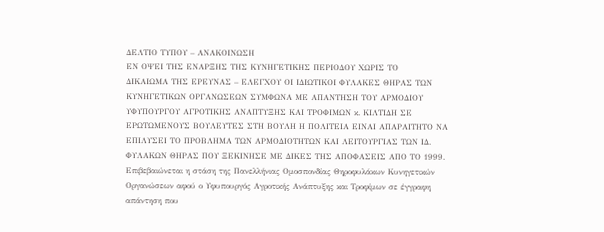ΔΕΛΤΙΟ ΤΥΠΟΥ – ΑΝΑΚΟΙΝΩΣΗ
ΕΝ ΟΨΕΙ ΤΗΣ ΕΝΑΡΞΗΣ ΤΗΣ ΚΥΝΗΓΕΤΙΚΗΣ ΠΕΡΙΟΔΟΥ ΧΩΡΙΣ ΤΟ
ΔΙΚΑΙΩΜΑ ΤΗΣ ΕΡΕΥΝΑΣ – ΕΛΕΓΧΟΥ ΟΙ ΙΔΙΩΤΙΚΟΙ ΦΥΛΑΚΕΣ ΘΗΡΑΣ ΤΩΝ ΚΥΝΗΓΕΤΙΚΩΝ ΟΡΓΑΝΩΣΕΩΝ ΣΥΜΦΩΝΑ ΜΕ ΑΠΑΝΤΗΣΗ ΤΟΥ ΑΡΜΟΔΙΟΥ ΥΦΥΠΟΥΡΓΟΥ ΑΓΡΟΤΙΚΗΣ ΑΝΑΠΤΥΞΗΣ ΚΑΙ ΤΡΟΦΙΜΩΝ κ. ΚΙΛΤΙΔΗ ΣΕ ΕΡΩΤΩΜΕΝΟΥΣ ΒΟΥΛΕΥΤΕΣ ΣΤΗ ΒΟΥΛΗ Η ΠΟΛΙΤΕΙΑ ΕΙΝΑΙ ΑΠΑΡΑΙΤΗΤΟ ΝΑ ΕΠΙΛΥΣΕΙ ΤΟ ΠΡΟΒΛΗΜΑ ΤΩΝ ΑΡΜΟΔΙΟΤΗΤΩΝ ΚΑΙ ΛΕΙΤΟΥΡΓΙΑΣ ΤΩΝ ΙΔ. ΦΥΛΑΚΩΝ ΘΗΡΑΣ ΠΟΥ ΞΕΚΙΝΗΣΕ ΜΕ ΔΙΚΕΣ ΤΗΣ ΑΠΟΦΑΣΕΙΣ ΑΠΟ ΤΟ 1999.
Επιβεβαιώνεται η στάση της Πανελλήνιας Ομοσπονδίας Θηροφυλάκων Κυνηγετικών Οργανώσεων αφού ο Υφυπουργός Αγροτικής Ανάπτυξης και Τροφίμων σε έγγραφη απάντηση που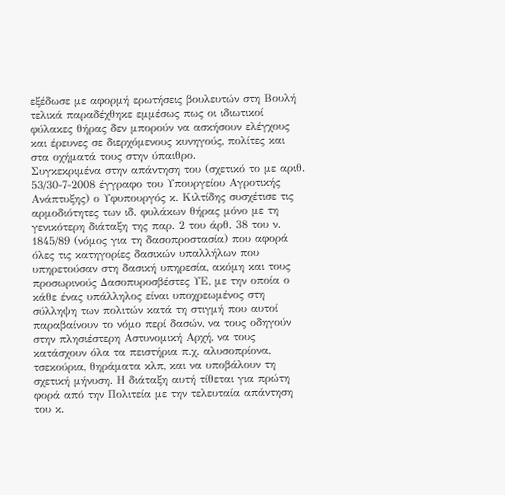εξέδωσε με αφορμή ερωτήσεις βουλευτών στη Βουλή τελικά παραδέχθηκε εμμέσως πως οι ιδιωτικοί φύλακες θήρας δεν μπορούν να ασκήσουν ελέγχους και έρευνες σε διερχόμενους κυνηγούς, πολίτες και στα οχήματά τους στην ύπαιθρο.
Συγκεκριμένα στην απάντηση του (σχετικό το με αριθ. 53/30-7-2008 έγγραφο του Υπουργείου Αγροτικής Ανάπτυξης) ο Υφυπουργός κ. Κιλτίδης συσχέτισε τις αρμοδιότητες των ιδ. φυλάκων θήρας μόνο με τη γενικότερη διάταξη της παρ. 2 του άρθ. 38 του ν. 1845/89 (νόμος για τη δασοπροστασία) που αφορά όλες τις κατηγορίες δασικών υπαλλήλων που υπηρετούσαν στη δασική υπηρεσία, ακόμη και τους προσωρινούς Δασοπυροσβέστες ΥΕ, με την οποία ο κάθε ένας υπάλληλος είναι υποχρεωμένος στη σύλληψη των πολιτών κατά τη στιγμή που αυτοί παραβαίνουν το νόμο περί δασών, να τους οδηγούν στην πλησιέστερη Αστυνομική Αρχή, να τους κατάσχουν όλα τα πειστήρια π.χ. αλυσοπρίονα, τσεκούρια, θηράματα κλπ, και να υποβάλουν τη σχετική μήνυση. Η διάταξη αυτή τίθεται για πρώτη φορά από την Πολιτεία με την τελευταία απάντηση του κ.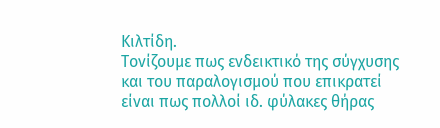Κιλτίδη.
Τονίζουμε πως ενδεικτικό της σύγχυσης και του παραλογισμού που επικρατεί είναι πως πολλοί ιδ. φύλακες θήρας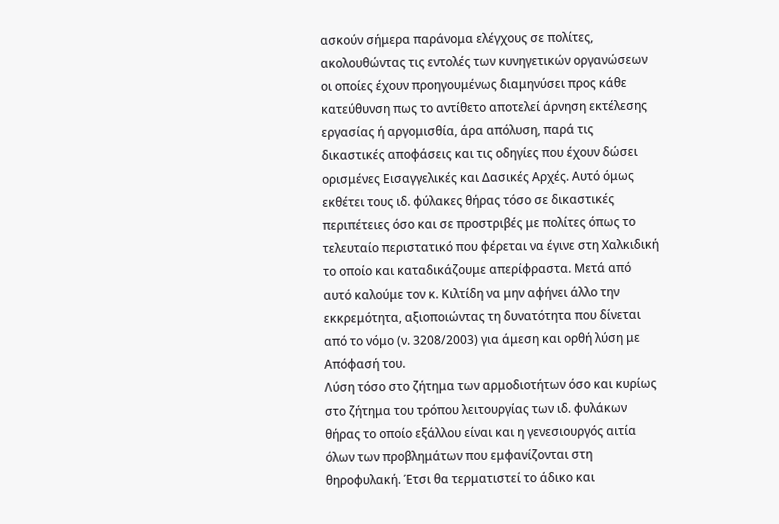ασκούν σήμερα παράνομα ελέγχους σε πολίτες, ακολουθώντας τις εντολές των κυνηγετικών οργανώσεων οι οποίες έχουν προηγουμένως διαμηνύσει προς κάθε κατεύθυνση πως το αντίθετο αποτελεί άρνηση εκτέλεσης εργασίας ή αργομισθία, άρα απόλυση, παρά τις δικαστικές αποφάσεις και τις οδηγίες που έχουν δώσει ορισμένες Εισαγγελικές και Δασικές Αρχές. Αυτό όμως εκθέτει τους ιδ. φύλακες θήρας τόσο σε δικαστικές περιπέτειες όσο και σε προστριβές με πολίτες όπως το τελευταίο περιστατικό που φέρεται να έγινε στη Χαλκιδική το οποίο και καταδικάζουμε απερίφραστα. Μετά από αυτό καλούμε τον κ. Κιλτίδη να μην αφήνει άλλο την εκκρεμότητα, αξιοποιώντας τη δυνατότητα που δίνεται από το νόμο (ν. 3208/2003) για άμεση και ορθή λύση με Απόφασή του.
Λύση τόσο στο ζήτημα των αρμοδιοτήτων όσο και κυρίως στο ζήτημα του τρόπου λειτουργίας των ιδ. φυλάκων θήρας το οποίο εξάλλου είναι και η γενεσιουργός αιτία όλων των προβλημάτων που εμφανίζονται στη θηροφυλακή. Έτσι θα τερματιστεί το άδικο και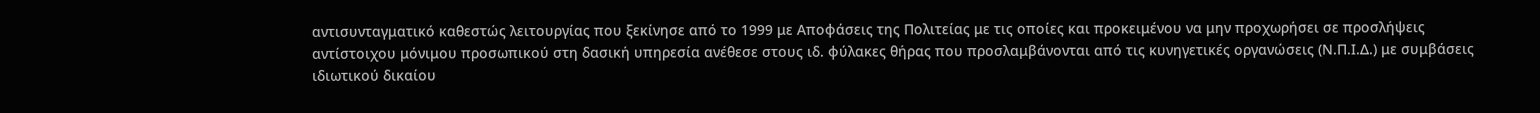αντισυνταγματικό καθεστώς λειτουργίας που ξεκίνησε από το 1999 με Αποφάσεις της Πολιτείας με τις οποίες και προκειμένου να μην προχωρήσει σε προσλήψεις αντίστοιχου μόνιμου προσωπικού στη δασική υπηρεσία ανέθεσε στους ιδ. φύλακες θήρας που προσλαμβάνονται από τις κυνηγετικές οργανώσεις (Ν.Π.Ι.Δ.) με συμβάσεις ιδιωτικού δικαίου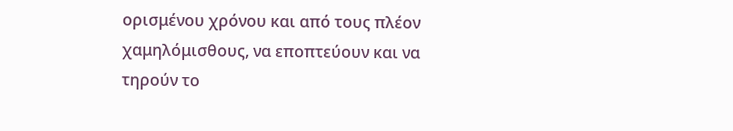ορισμένου χρόνου και από τους πλέον χαμηλόμισθους, να εποπτεύουν και να τηρούν το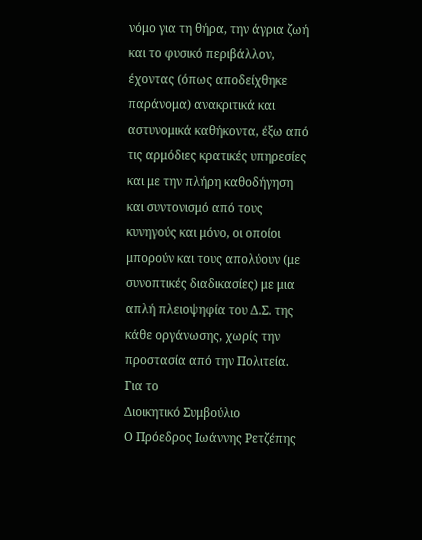νόμο για τη θήρα, την άγρια ζωή και το φυσικό περιβάλλον, έχοντας (όπως αποδείχθηκε παράνομα) ανακριτικά και αστυνομικά καθήκοντα, έξω από τις αρμόδιες κρατικές υπηρεσίες και με την πλήρη καθοδήγηση και συντονισμό από τους κυνηγούς και μόνο, οι οποίοι μπορούν και τους απολύουν (με συνοπτικές διαδικασίες) με μια απλή πλειοψηφία του Δ.Σ. της κάθε οργάνωσης, χωρίς την προστασία από την Πολιτεία.
Για το
Διοικητικό Συμβούλιο
Ο Πρόεδρος Ιωάννης Ρετζέπης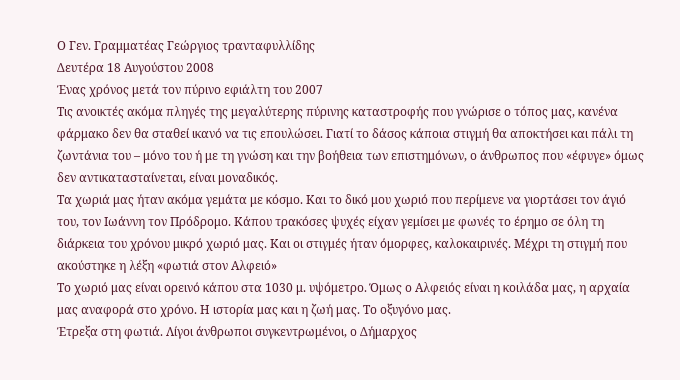Ο Γεν. Γραμματέας Γεώργιος τρανταφυλλίδης
Δευτέρα 18 Αυγούστου 2008
Ένας χρόνος μετά τον πύρινο εφιάλτη του 2007
Τις ανοικτές ακόμα πληγές της μεγαλύτερης πύρινης καταστροφής που γνώρισε ο τόπος μας, κανένα φάρμακο δεν θα σταθεί ικανό να τις επουλώσει. Γιατί το δάσος κάποια στιγμή θα αποκτήσει και πάλι τη ζωντάνια του – μόνο του ή με τη γνώση και την βοήθεια των επιστημόνων, ο άνθρωπος που «έφυγε» όμως δεν αντικατασταίνεται, είναι μοναδικός.
Τα χωριά μας ήταν ακόμα γεμάτα με κόσμο. Και το δικό μου χωριό που περίμενε να γιορτάσει τον άγιό του, τον Ιωάννη τον Πρόδρομο. Κάπου τρακόσες ψυχές είχαν γεμίσει με φωνές το έρημο σε όλη τη διάρκεια του χρόνου μικρό χωριό μας. Και οι στιγμές ήταν όμορφες, καλοκαιρινές. Μέχρι τη στιγμή που ακούστηκε η λέξη «φωτιά στον Αλφειό»
Το χωριό μας είναι ορεινό κάπου στα 1030 μ. υψόμετρο. Όμως ο Αλφειός είναι η κοιλάδα μας, η αρχαία μας αναφορά στο χρόνο. Η ιστορία μας και η ζωή μας. Το οξυγόνο μας.
Έτρεξα στη φωτιά. Λίγοι άνθρωποι συγκεντρωμένοι, ο Δήμαρχος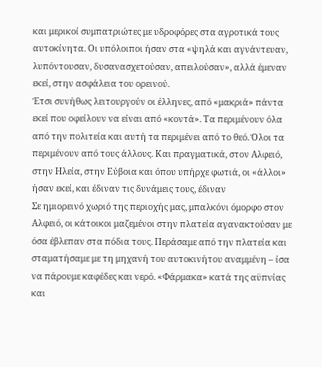και μερικοί συμπατριώτες με υδροφόρες στα αγροτικά τους αυτοκίνητα. Οι υπόλοιποι ήσαν στα «ψηλά και αγνάντευαν, λυπόντουσαν, δυσανασχετούσαν, απειλούσαν», αλλά έμεναν εκεί, στην ασφάλεια του ορεινού.
Έτσι συνήθως λειτουργούν οι έλληνες, από «μακριά» πάντα εκεί που οφείλουν να είναι από «κοντά». Τα περιμένουν όλα από την πολιτεία και αυτή τα περιμένει από το θεό. Όλοι τα περιμένουν από τους άλλους. Και πραγματικά, στον Αλφειό, στην Ηλεία, στην Εύβοια και όπου υπήρχε φωτιά, οι «άλλοι» ήσαν εκεί, και έδιναν τις δυνάμεις τους, έδιναν
Σε ημιορεινό χωριό της περιοχής μας, μπαλκόνι όμορφο στον Αλφειό, οι κάτοικοι μαζεμένοι στην πλατεία αγανακτούσαν με όσα έβλεπαν στα πόδια τους. Περάσαμε από την πλατεία και σταματήσαμε με τη μηχανή του αυτοκινήτου αναμμένη – ίσα να πάρουμε καφέδες και νερό. «Φάρμακα» κατά της αϋπνίας και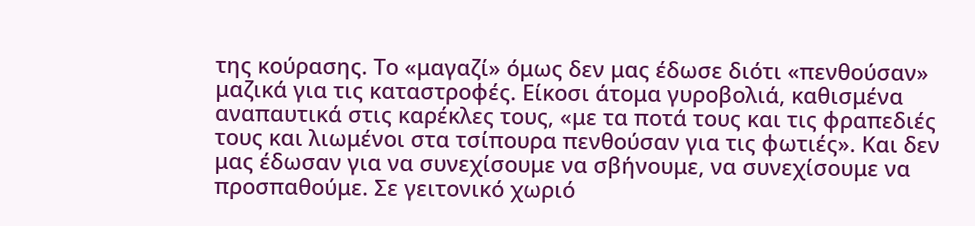της κούρασης. Το «μαγαζί» όμως δεν μας έδωσε διότι «πενθούσαν» μαζικά για τις καταστροφές. Είκοσι άτομα γυροβολιά, καθισμένα αναπαυτικά στις καρέκλες τους, «με τα ποτά τους και τις φραπεδιές τους και λιωμένοι στα τσίπουρα πενθούσαν για τις φωτιές». Και δεν μας έδωσαν για να συνεχίσουμε να σβήνουμε, να συνεχίσουμε να προσπαθούμε. Σε γειτονικό χωριό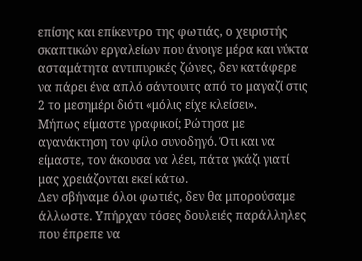επίσης και επίκεντρο της φωτιάς, ο χειριστής σκαπτικών εργαλείων που άνοιγε μέρα και νύκτα ασταμάτητα αντιπυρικές ζώνες, δεν κατάφερε να πάρει ένα απλό σάντουιτς από το μαγαζί στις 2 το μεσημέρι διότι «μόλις είχε κλείσει».
Μήπως είμαστε γραφικοί; Ρώτησα με αγανάκτηση τον φίλο συνοδηγό. Ότι και να είμαστε, τον άκουσα να λέει, πάτα γκάζι γιατί μας χρειάζονται εκεί κάτω.
Δεν σβήναμε όλοι φωτιές, δεν θα μπορούσαμε άλλωστε. Υπήρχαν τόσες δουλειές παράλληλες που έπρεπε να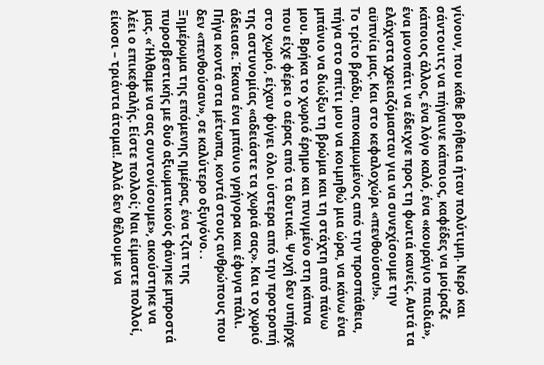γίνουν, που κάθε βοήθεια ήταν πολύτιμη. Νερό και σάντουιτς να πήγαινε κάποιος, καφέδες να μοίραζε κάποιος άλλος, ένα λόγο καλό, ένα «κουράγιο παιδιά», ένα μονοπάτι να έδειχνε προς τη φωτιά κανείς. Αυτά τα ελάχιστα χρειαζόμασταν για να συνεχίσουμε την αϋπνία μας. Και στο κεφαλοχώρι «πενθούσαν!».
Το τρίτο βράδυ, αποκαμωμένος από την προσπάθεια, πήγα στο σπίτι μου να κοιμηθώ μια ώρα, να κάνω ένα μπάνιο να διώξω τη βρώμα και τη στάχτη από πάνω μου. Βρήκα το χωριό έρημο και πνιγμένο στη κάπνα που είχε φέρει ο αέρας από τα δυτικά. Ψυχή δεν υπήρχε στο χωριό, είχαν φύγει όλοι ύστερα από την προτροπή της αστυνομίας «αδειάστε τα χωριά σας». Και το χωριό άδειασε. Έκανα ένα μπάνιο γρήγορα και έφυγα πάλι. Πήγα κοντά στα μέτωπα, κοντά στους ανθρώπους που δεν «πενθούσαν», σε καλύτερο οξυγόνο. .
Ξημέρωμα της επόμενης ημέρας, ένα τζιπ της πυροσβεστικής με δυό αξιωματικούς φάνηκε μπροστά μας. «Ήλθαμε να σας συντονίσουμε», ακούστηκε να λέει ο επικεφαλής. Είστε πολλοί; Ναι είμαστε πολλοί, είκοσι – τριάντα άτομα!. Αλλά δεν θέλουμε να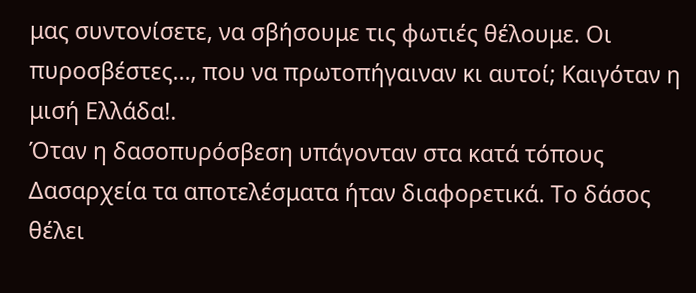μας συντονίσετε, να σβήσουμε τις φωτιές θέλουμε. Οι πυροσβέστες…, που να πρωτοπήγαιναν κι αυτοί; Καιγόταν η μισή Ελλάδα!.
Όταν η δασοπυρόσβεση υπάγονταν στα κατά τόπους Δασαρχεία τα αποτελέσματα ήταν διαφορετικά. Το δάσος θέλει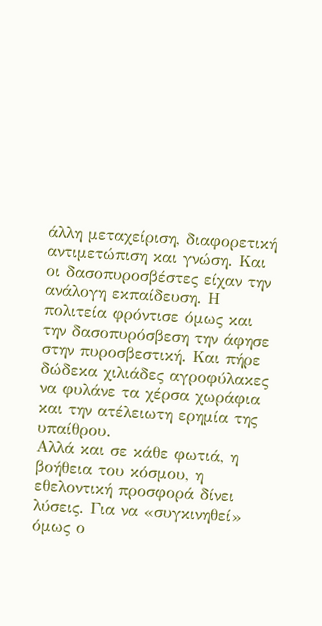άλλη μεταχείριση, διαφορετική αντιμετώπιση και γνώση. Και οι δασοπυροσβέστες είχαν την ανάλογη εκπαίδευση. Η πολιτεία φρόντισε όμως και την δασοπυρόσβεση την άφησε στην πυροσβεστική. Και πήρε δώδεκα χιλιάδες αγροφύλακες να φυλάνε τα χέρσα χωράφια και την ατέλειωτη ερημία της υπαίθρου.
Αλλά και σε κάθε φωτιά, η βοήθεια του κόσμου, η εθελοντική προσφορά δίνει λύσεις. Για να «συγκινηθεί» όμως ο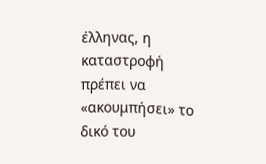έλληνας, η καταστροφή πρέπει να «ακουμπήσει» το δικό του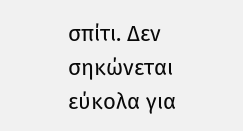σπίτι. Δεν σηκώνεται εύκολα για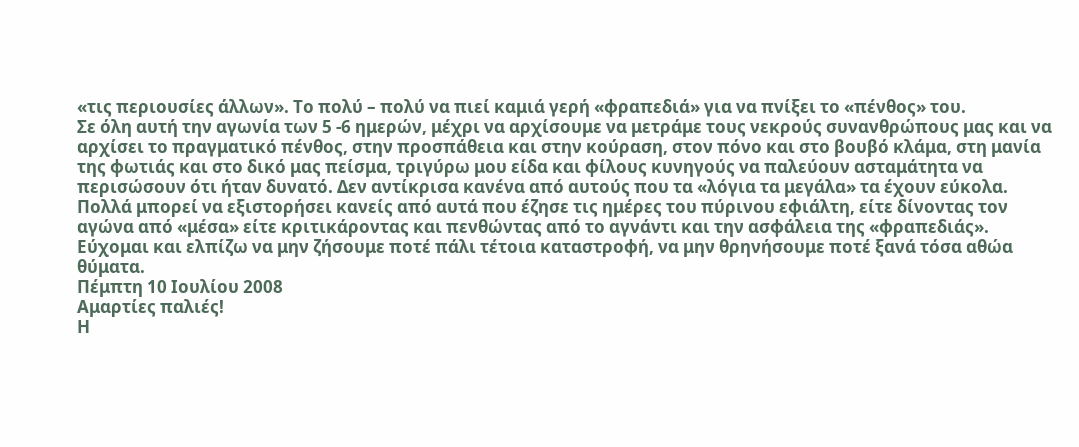«τις περιουσίες άλλων». Το πολύ – πολύ να πιεί καμιά γερή «φραπεδιά» για να πνίξει το «πένθος» του.
Σε όλη αυτή την αγωνία των 5 -6 ημερών, μέχρι να αρχίσουμε να μετράμε τους νεκρούς συνανθρώπους μας και να αρχίσει το πραγματικό πένθος, στην προσπάθεια και στην κούραση, στον πόνο και στο βουβό κλάμα, στη μανία της φωτιάς και στο δικό μας πείσμα, τριγύρω μου είδα και φίλους κυνηγούς να παλεύουν ασταμάτητα να περισώσουν ότι ήταν δυνατό. Δεν αντίκρισα κανένα από αυτούς που τα «λόγια τα μεγάλα» τα έχουν εύκολα. Πολλά μπορεί να εξιστορήσει κανείς από αυτά που έζησε τις ημέρες του πύρινου εφιάλτη, είτε δίνοντας τον αγώνα από «μέσα» είτε κριτικάροντας και πενθώντας από το αγνάντι και την ασφάλεια της «φραπεδιάς». Εύχομαι και ελπίζω να μην ζήσουμε ποτέ πάλι τέτοια καταστροφή, να μην θρηνήσουμε ποτέ ξανά τόσα αθώα θύματα.
Πέμπτη 10 Ιουλίου 2008
Αμαρτίες παλιές!
Η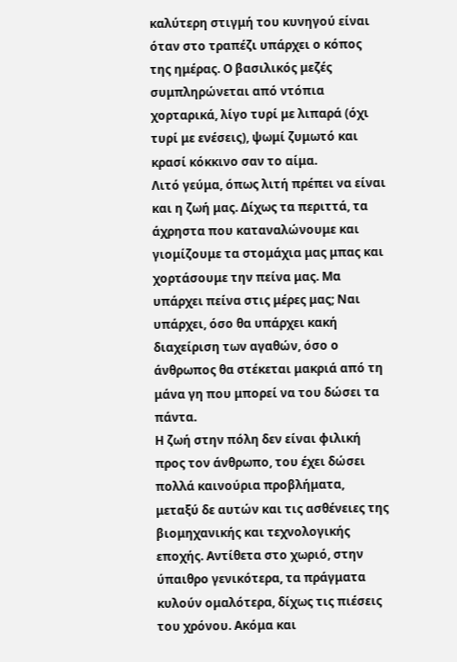καλύτερη στιγμή του κυνηγού είναι όταν στο τραπέζι υπάρχει ο κόπος της ημέρας. Ο βασιλικός μεζές συμπληρώνεται από ντόπια χορταρικά, λίγο τυρί με λιπαρά (όχι τυρί με ενέσεις), ψωμί ζυμωτό και κρασί κόκκινο σαν το αίμα.
Λιτό γεύμα, όπως λιτή πρέπει να είναι και η ζωή μας. Δίχως τα περιττά, τα άχρηστα που καταναλώνουμε και γιομίζουμε τα στομάχια μας μπας και χορτάσουμε την πείνα μας. Μα υπάρχει πείνα στις μέρες μας; Ναι υπάρχει, όσο θα υπάρχει κακή διαχείριση των αγαθών, όσο ο άνθρωπος θα στέκεται μακριά από τη μάνα γη που μπορεί να του δώσει τα πάντα.
Η ζωή στην πόλη δεν είναι φιλική προς τον άνθρωπο, του έχει δώσει πολλά καινούρια προβλήματα, μεταξύ δε αυτών και τις ασθένειες της βιομηχανικής και τεχνολογικής εποχής. Αντίθετα στο χωριό, στην ύπαιθρο γενικότερα, τα πράγματα κυλούν ομαλότερα, δίχως τις πιέσεις του χρόνου. Ακόμα και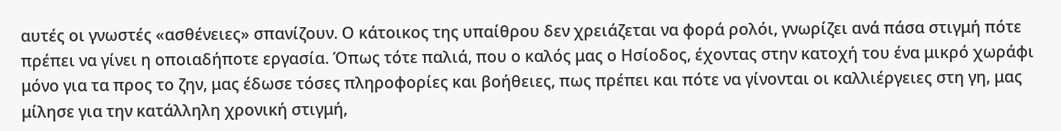αυτές οι γνωστές «ασθένειες» σπανίζουν. Ο κάτοικος της υπαίθρου δεν χρειάζεται να φορά ρολόι, γνωρίζει ανά πάσα στιγμή πότε πρέπει να γίνει η οποιαδήποτε εργασία. Όπως τότε παλιά, που ο καλός μας ο Ησίοδος, έχοντας στην κατοχή του ένα μικρό χωράφι μόνο για τα προς το ζην, μας έδωσε τόσες πληροφορίες και βοήθειες, πως πρέπει και πότε να γίνονται οι καλλιέργειες στη γη, μας μίλησε για την κατάλληλη χρονική στιγμή,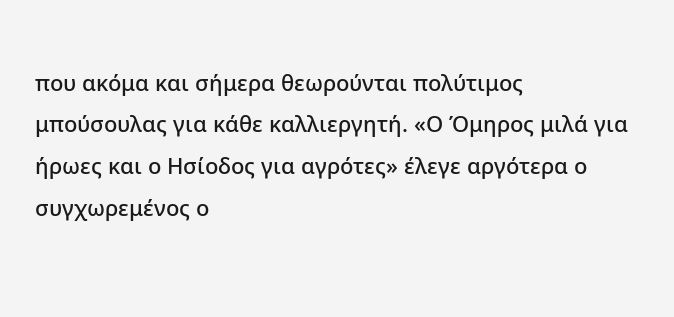που ακόμα και σήμερα θεωρούνται πολύτιμος μπούσουλας για κάθε καλλιεργητή. «Ο Όμηρος μιλά για ήρωες και ο Ησίοδος για αγρότες» έλεγε αργότερα ο συγχωρεμένος ο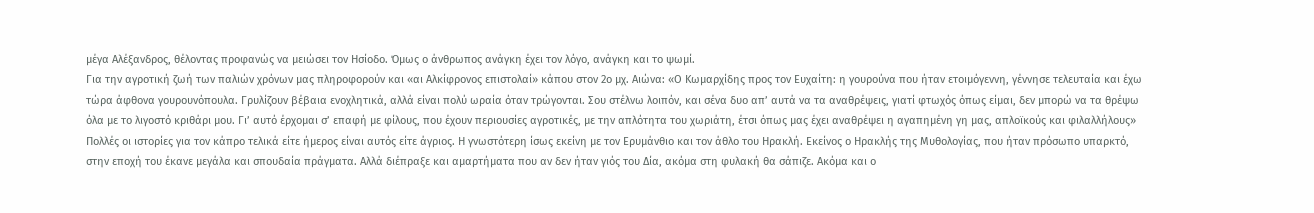μέγα Αλέξανδρος, θέλοντας προφανώς να μειώσει τον Ησίοδο. Όμως ο άνθρωπος ανάγκη έχει τον λόγο, ανάγκη και το ψωμί.
Για την αγροτική ζωή των παλιών χρόνων μας πληροφορούν και «αι Αλκίφρονος επιστολαί» κάπου στον 2ο μχ. Αιώνα: «Ο Κωμαρχίδης προς τον Ευχαίτη: η γουρούνα που ήταν ετοιμόγεννη, γέννησε τελευταία και έχω τώρα άφθονα γουρουνόπουλα. Γρυλίζουν βέβαια ενοχλητικά, αλλά είναι πολύ ωραία όταν τρώγονται. Σου στέλνω λοιπόν, και σένα δυο απ’ αυτά να τα αναθρέψεις, γιατί φτωχός όπως είμαι, δεν μπορώ να τα θρέψω όλα με το λιγοστό κριθάρι μου. Γι’ αυτό έρχομαι σ’ επαφή με φίλους, που έχουν περιουσίες αγροτικές, με την απλότητα του χωριάτη, έτσι όπως μας έχει αναθρέψει η αγαπημένη γη μας, απλοϊκούς και φιλαλλήλους»
Πολλές οι ιστορίες για τον κάπρο τελικά είτε ήμερος είναι αυτός είτε άγριος. Η γνωστότερη ίσως εκείνη με τον Ερυμάνθιο και τον άθλο του Ηρακλή. Εκείνος ο Ηρακλής της Μυθολογίας, που ήταν πρόσωπο υπαρκτό, στην εποχή του έκανε μεγάλα και σπουδαία πράγματα. Αλλά διέπραξε και αμαρτήματα που αν δεν ήταν γιός του Δία, ακόμα στη φυλακή θα σάπιζε. Ακόμα και ο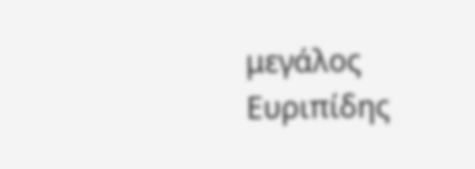μεγάλος Ευριπίδης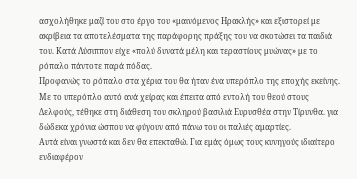ασχολήθηκε μαζί του στο έργο του «μαινόμενος Ηρακλής» και εξιστορεί με ακρίβεια τα αποτελέσματα της παράφορης πράξης του να σκοτώσει τα παιδιά του. Κατά Λύσιππον είχε «πολύ δυνατά μέλη και τεραστίους μυώνας» με το ρόπαλο πάντοτε παρά πόδας.
Προφανώς το ρόπαλο στα χέρια του θα ήταν ένα υπερόπλο της εποχής εκείνης. Με το υπερόπλο αυτό ανά χείρας και έπειτα από εντολή του θεού στους Δελφούς, τέθηκε στη διάθεση του σκληρού βασιλιά Ευρυσθέα στην Τίρυνθα. για δώδεκα χρόνια ώσπου να φύγουν από πάνω του οι παλιές αμαρτίες.
Αυτά είναι γνωστά και δεν θα επεκταθώ. Για εμάς όμως τους κυνηγούς ιδιαίτερο ενδιαφέρον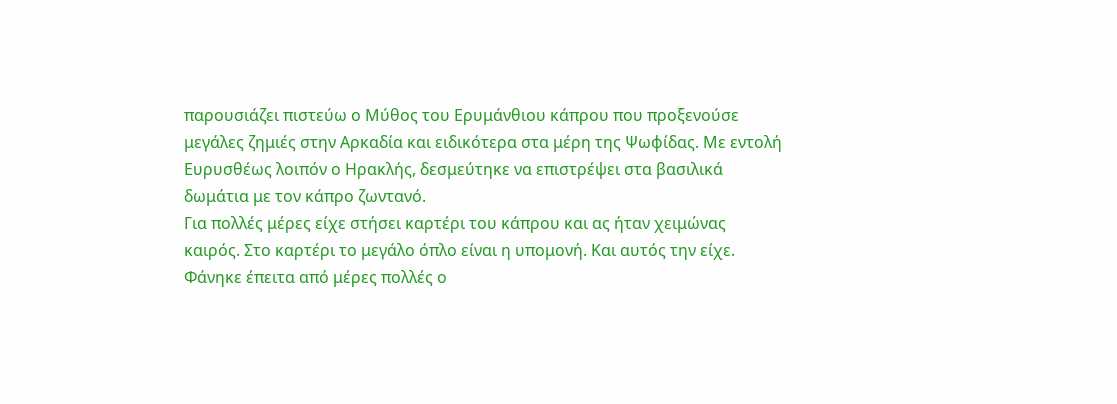παρουσιάζει πιστεύω ο Μύθος του Ερυμάνθιου κάπρου που προξενούσε μεγάλες ζημιές στην Αρκαδία και ειδικότερα στα μέρη της Ψωφίδας. Με εντολή Ευρυσθέως λοιπόν ο Ηρακλής, δεσμεύτηκε να επιστρέψει στα βασιλικά δωμάτια με τον κάπρο ζωντανό.
Για πολλές μέρες είχε στήσει καρτέρι του κάπρου και ας ήταν χειμώνας καιρός. Στο καρτέρι το μεγάλο όπλο είναι η υπομονή. Και αυτός την είχε. Φάνηκε έπειτα από μέρες πολλές ο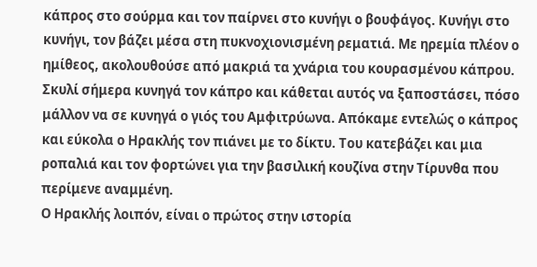κάπρος στο σούρμα και τον παίρνει στο κυνήγι ο βουφάγος. Κυνήγι στο κυνήγι, τον βάζει μέσα στη πυκνοχιονισμένη ρεματιά. Με ηρεμία πλέον ο ημίθεος, ακολουθούσε από μακριά τα χνάρια του κουρασμένου κάπρου. Σκυλί σήμερα κυνηγά τον κάπρο και κάθεται αυτός να ξαποστάσει, πόσο μάλλον να σε κυνηγά ο γιός του Αμφιτρύωνα. Απόκαμε εντελώς ο κάπρος και εύκολα ο Ηρακλής τον πιάνει με το δίκτυ. Του κατεβάζει και μια ροπαλιά και τον φορτώνει για την βασιλική κουζίνα στην Τίρυνθα που περίμενε αναμμένη.
Ο Ηρακλής λοιπόν, είναι ο πρώτος στην ιστορία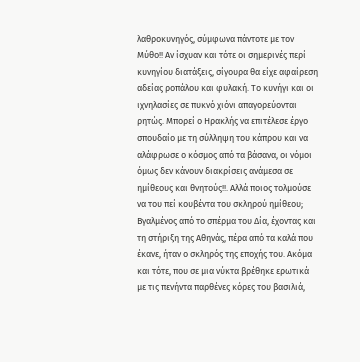λαθροκυνηγός, σύμφωνα πάντοτε με τον Μύθο!! Αν ίσχυαν και τότε οι σημερινές περί κυνηγίου διατάξεις, σίγουρα θα είχε αφαίρεση αδείας ροπάλου και φυλακή. Το κυνήγι και οι ιχνηλασίες σε πυκνό χιόνι απαγορεύονται ρητώς. Μπορεί ο Ηρακλής να επιτέλεσε έργο σπουδαίο με τη σύλληψη του κάπρου και να αλάφρωσε ο κόσμος από τα βάσανα, οι νόμοι όμως δεν κάνουν διακρίσεις ανάμεσα σε ημίθεους και θνητούς!!. Αλλά ποιος τολμούσε να του πεί κουβέντα του σκληρού ημίθεου; Βγαλμένος από το σπέρμα του Δία, έχοντας και τη στήριξη της Αθηνάς, πέρα από τα καλά που έκανε, ήταν ο σκληρός της εποχής του. Ακόμα και τότε, που σε μια νύκτα βρέθηκε ερωτικά με τις πενήντα παρθένες κόρες του βασιλιά,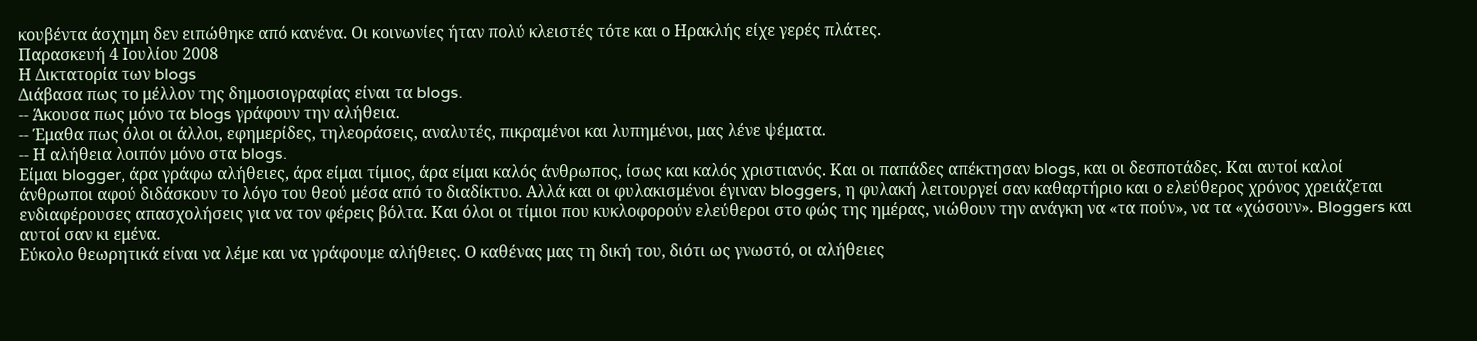κουβέντα άσχημη δεν ειπώθηκε από κανένα. Οι κοινωνίες ήταν πολύ κλειστές τότε και ο Ηρακλής είχε γερές πλάτες.
Παρασκευή 4 Ιουλίου 2008
Η Δικτατορία των blogs
Διάβασα πως το μέλλον της δημοσιογραφίας είναι τα blogs.
-- Άκουσα πως μόνο τα blogs γράφουν την αλήθεια.
-- Έμαθα πως όλοι οι άλλοι, εφημερίδες, τηλεοράσεις, αναλυτές, πικραμένοι και λυπημένοι, μας λένε ψέματα.
-- Η αλήθεια λοιπόν μόνο στα blogs.
Είμαι blogger, άρα γράφω αλήθειες, άρα είμαι τίμιος, άρα είμαι καλός άνθρωπος, ίσως και καλός χριστιανός. Και οι παπάδες απέκτησαν blogs, και οι δεσποτάδες. Και αυτοί καλοί άνθρωποι αφού διδάσκουν το λόγο του θεού μέσα από το διαδίκτυο. Αλλά και οι φυλακισμένοι έγιναν bloggers, η φυλακή λειτουργεί σαν καθαρτήριο και ο ελεύθερος χρόνος χρειάζεται ενδιαφέρουσες απασχολήσεις για να τον φέρεις βόλτα. Και όλοι οι τίμιοι που κυκλοφορούν ελεύθεροι στο φώς της ημέρας, νιώθουν την ανάγκη να «τα πούν», να τα «χώσουν». Bloggers και αυτοί σαν κι εμένα.
Εύκολο θεωρητικά είναι να λέμε και να γράφουμε αλήθειες. Ο καθένας μας τη δική του, διότι ως γνωστό, οι αλήθειες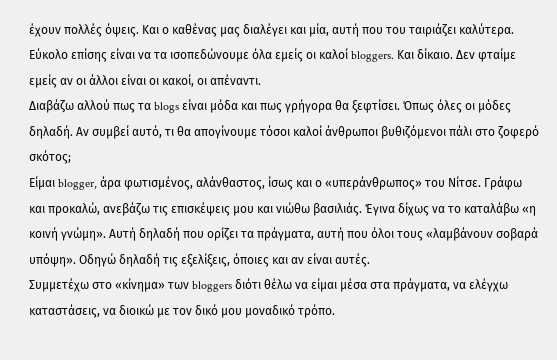έχουν πολλές όψεις. Και ο καθένας μας διαλέγει και μία, αυτή που του ταιριάζει καλύτερα.
Εύκολο επίσης είναι να τα ισοπεδώνουμε όλα εμείς οι καλοί bloggers. Και δίκαιο. Δεν φταίμε εμείς αν οι άλλοι είναι οι κακοί, οι απέναντι.
Διαβάζω αλλού πως τα blogs είναι μόδα και πως γρήγορα θα ξεφτίσει. Όπως όλες οι μόδες δηλαδή. Αν συμβεί αυτό, τι θα απογίνουμε τόσοι καλοί άνθρωποι βυθιζόμενοι πάλι στο ζοφερό σκότος;
Είμαι blogger, άρα φωτισμένος, αλάνθαστος, ίσως και ο «υπεράνθρωπος» του Νίτσε. Γράφω και προκαλώ, ανεβάζω τις επισκέψεις μου και νιώθω βασιλιάς. Έγινα δίχως να το καταλάβω «η κοινή γνώμη». Αυτή δηλαδή που ορίζει τα πράγματα, αυτή που όλοι τους «λαμβάνουν σοβαρά υπόψη». Οδηγώ δηλαδή τις εξελίξεις, όποιες και αν είναι αυτές.
Συμμετέχω στο «κίνημα» των bloggers διότι θέλω να είμαι μέσα στα πράγματα, να ελέγχω καταστάσεις, να διοικώ με τον δικό μου μοναδικό τρόπο.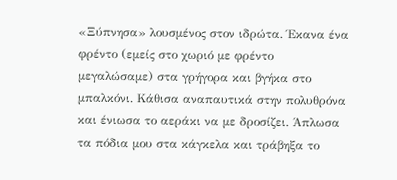«Ξύπνησα» λουσμένος στον ιδρώτα. Έκανα ένα φρέντο (εμείς στο χωριό με φρέντο μεγαλώσαμε) στα γρήγορα και βγήκα στο μπαλκόνι. Κάθισα αναπαυτικά στην πολυθρόνα και ένιωσα το αεράκι να με δροσίζει. Άπλωσα τα πόδια μου στα κάγκελα και τράβηξα το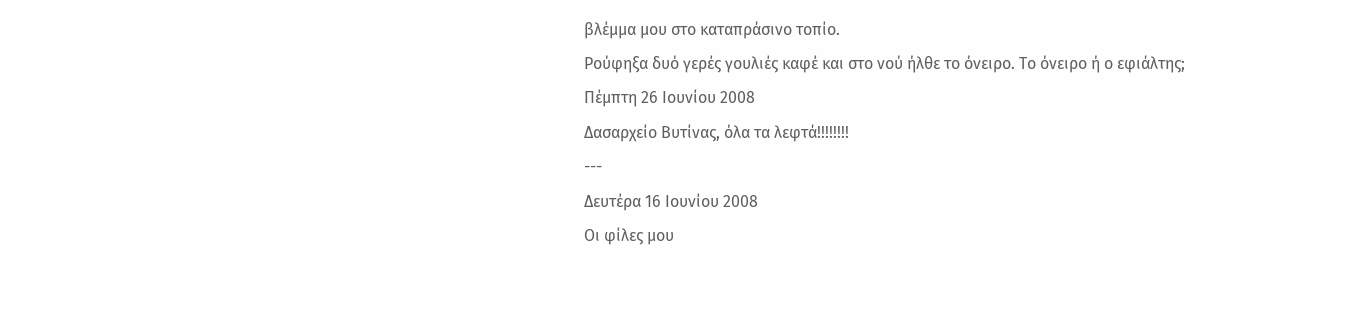βλέμμα μου στο καταπράσινο τοπίο.
Ρούφηξα δυό γερές γουλιές καφέ και στο νού ήλθε το όνειρο. Το όνειρο ή ο εφιάλτης;
Πέμπτη 26 Ιουνίου 2008
Δασαρχείο Βυτίνας, όλα τα λεφτά!!!!!!!!
---
Δευτέρα 16 Ιουνίου 2008
Οι φίλες μου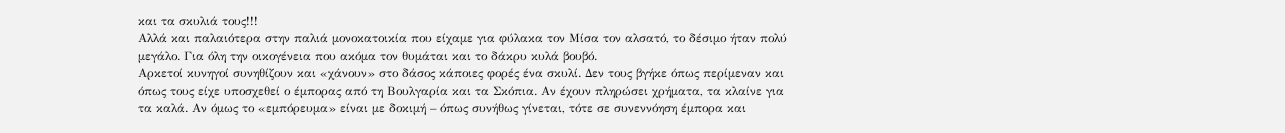και τα σκυλιά τους!!!
Αλλά και παλαιότερα στην παλιά μονοκατοικία που είχαμε για φύλακα τον Μίσα τον αλσατό, το δέσιμο ήταν πολύ μεγάλο. Για όλη την οικογένεια που ακόμα τον θυμάται και το δάκρυ κυλά βουβό.
Αρκετοί κυνηγοί συνηθίζουν και «χάνουν» στο δάσος κάποιες φορές ένα σκυλί. Δεν τους βγήκε όπως περίμεναν και όπως τους είχε υποσχεθεί ο έμπορας από τη Βουλγαρία και τα Σκόπια. Αν έχουν πληρώσει χρήματα, τα κλαίνε για τα καλά. Αν όμως το «εμπόρευμα» είναι με δοκιμή – όπως συνήθως γίνεται, τότε σε συνεννόηση έμπορα και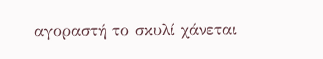αγοραστή το σκυλί χάνεται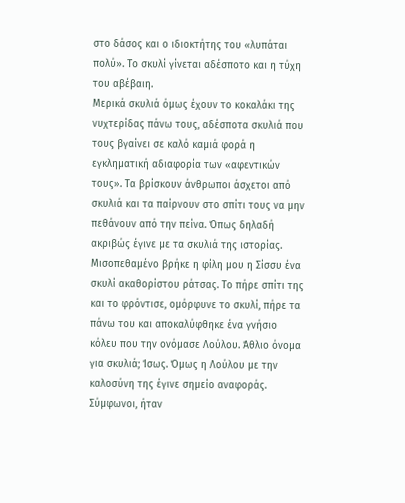στο δάσος και ο ιδιοκτήτης του «λυπάται πολύ». Το σκυλί γίνεται αδέσποτο και η τύχη του αβέβαιη.
Μερικά σκυλιά όμως έχουν το κοκαλάκι της νυχτερίδας πάνω τους, αδέσποτα σκυλιά που τους βγαίνει σε καλό καμιά φορά η εγκληματική αδιαφορία των «αφεντικών τους». Τα βρίσκουν άνθρωποι άσχετοι από σκυλιά και τα παίρνουν στο σπίτι τους να μην πεθάνουν από την πείνα. Όπως δηλαδή ακριβώς έγινε με τα σκυλιά της ιστορίας.
Μισοπεθαμένο βρήκε η φίλη μου η Σίσσυ ένα σκυλί ακαθορίστου ράτσας. Το πήρε σπίτι της και το φρόντισε, ομόρφυνε το σκυλί, πήρε τα πάνω του και αποκαλύφθηκε ένα γνήσιο κόλευ που την ονόμασε Λούλου. Άθλιο όνομα για σκυλιά; Ίσως. Όμως η Λούλου με την καλοσύνη της έγινε σημείο αναφοράς. Σύμφωνοι, ήταν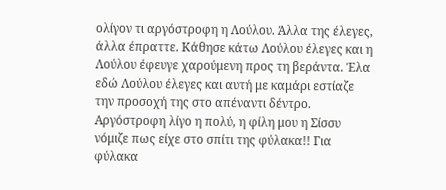ολίγον τι αργόστροφη η Λούλου. Άλλα της έλεγες, άλλα έπραττε. Κάθησε κάτω Λούλου έλεγες και η Λούλου έφευγε χαρούμενη προς τη βεράντα. Έλα εδώ Λούλου έλεγες και αυτή με καμάρι εστίαζε την προσοχή της στο απέναντι δέντρο. Αργόστροφη λίγο η πολύ, η φίλη μου η Σίσσυ νόμιζε πως είχε στο σπίτι της φύλακα!! Για φύλακα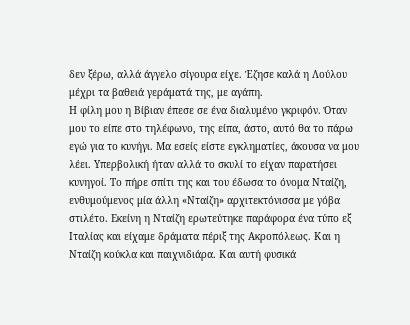δεν ξέρω, αλλά άγγελο σίγουρα είχε. Έζησε καλά η Λούλου μέχρι τα βαθειά γεράματά της, με αγάπη.
Η φίλη μου η Βίβιαν έπεσε σε ένα διαλυμένο γκριφόν. Όταν μου το είπε στο τηλέφωνο, της είπα, άστο, αυτό θα το πάρω εγώ για το κυνήγι. Μα εσείς είστε εγκληματίες, άκουσα να μου λέει. Υπερβολική ήταν αλλά το σκυλί το είχαν παρατήσει κυνηγοί. Το πήρε σπίτι της και του έδωσα το όνομα Νταίζη, ενθυμούμενος μία άλλη «Νταίζη» αρχιτεκτόνισσα με γόβα στιλέτο. Εκείνη η Νταίζη ερωτεύτηκε παράφορα ένα τύπο εξ Ιταλίας και είχαμε δράματα πέριξ της Ακροπόλεως. Και η Νταίζη κούκλα και παιχνιδιάρα. Και αυτή φυσικά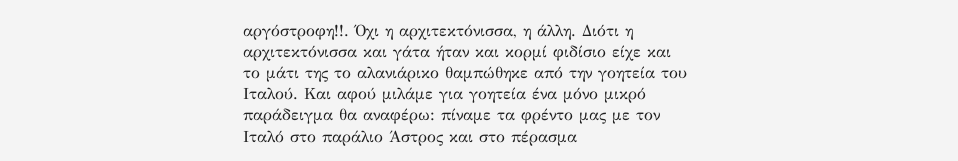αργόστροφη!!. Όχι η αρχιτεκτόνισσα, η άλλη. Διότι η αρχιτεκτόνισσα και γάτα ήταν και κορμί φιδίσιο είχε και το μάτι της το αλανιάρικο θαμπώθηκε από την γοητεία του Ιταλού. Και αφού μιλάμε για γοητεία ένα μόνο μικρό παράδειγμα θα αναφέρω: πίναμε τα φρέντο μας με τον Ιταλό στο παράλιο Άστρος και στο πέρασμα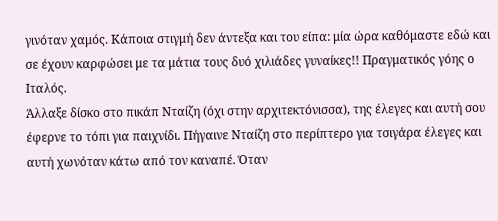γινόταν χαμός. Κάποια στιγμή δεν άντεξα και του είπα: μία ώρα καθόμαστε εδώ και σε έχουν καρφώσει με τα μάτια τους δυό χιλιάδες γυναίκες!! Πραγματικός γόης ο Ιταλός.
Άλλαξε δίσκο στο πικάπ Νταίζη (όχι στην αρχιτεκτόνισσα), της έλεγες και αυτή σου έφερνε το τόπι για παιχνίδι. Πήγαινε Νταίζη στο περίπτερο για τσιγάρα έλεγες και αυτή χωνόταν κάτω από τον καναπέ. Όταν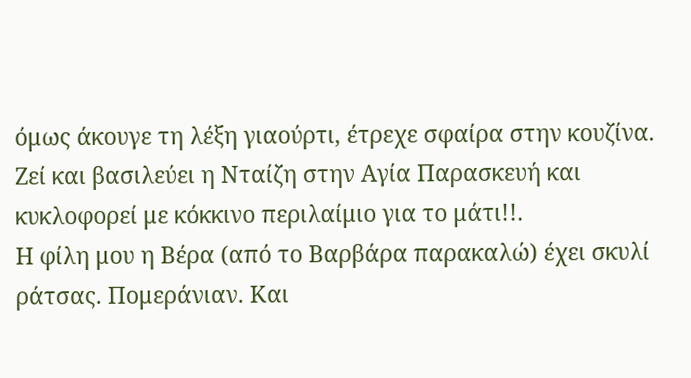όμως άκουγε τη λέξη γιαούρτι, έτρεχε σφαίρα στην κουζίνα. Ζεί και βασιλεύει η Νταίζη στην Αγία Παρασκευή και κυκλοφορεί με κόκκινο περιλαίμιο για το μάτι!!.
Η φίλη μου η Βέρα (από το Βαρβάρα παρακαλώ) έχει σκυλί ράτσας. Πομεράνιαν. Και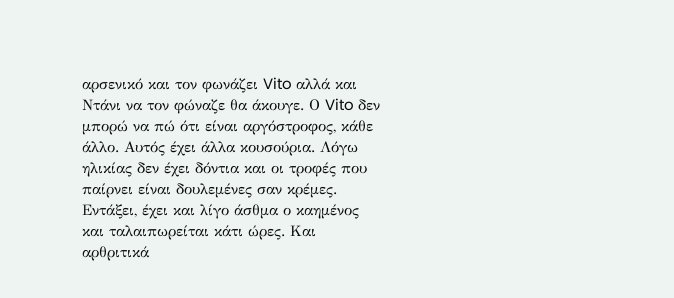αρσενικό και τον φωνάζει Vito αλλά και Ντάνι να τον φώναζε θα άκουγε. Ο Vito δεν μπορώ να πώ ότι είναι αργόστροφος, κάθε άλλο. Αυτός έχει άλλα κουσούρια. Λόγω ηλικίας δεν έχει δόντια και οι τροφές που παίρνει είναι δουλεμένες σαν κρέμες. Εντάξει, έχει και λίγο άσθμα ο καημένος και ταλαιπωρείται κάτι ώρες. Και αρθριτικά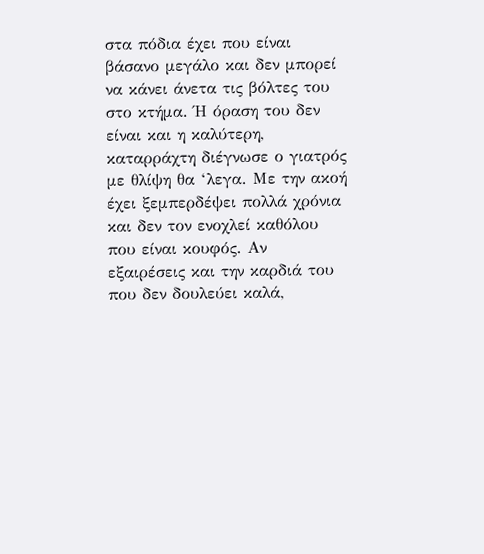στα πόδια έχει που είναι βάσανο μεγάλο και δεν μπορεί να κάνει άνετα τις βόλτες του στο κτήμα. Ή όραση του δεν είναι και η καλύτερη, καταρράχτη διέγνωσε ο γιατρός με θλίψη θα ‘λεγα. Με την ακοή έχει ξεμπερδέψει πολλά χρόνια και δεν τον ενοχλεί καθόλου που είναι κουφός. Αν εξαιρέσεις και την καρδιά του που δεν δουλεύει καλά,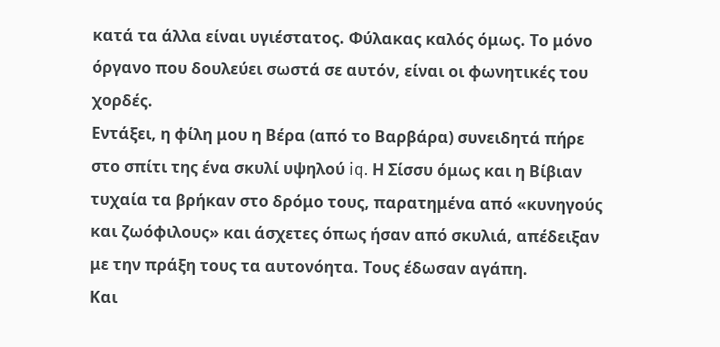κατά τα άλλα είναι υγιέστατος. Φύλακας καλός όμως. Το μόνο όργανο που δουλεύει σωστά σε αυτόν, είναι οι φωνητικές του χορδές.
Εντάξει, η φίλη μου η Βέρα (από το Βαρβάρα) συνειδητά πήρε στο σπίτι της ένα σκυλί υψηλού iq. Η Σίσσυ όμως και η Βίβιαν τυχαία τα βρήκαν στο δρόμο τους, παρατημένα από «κυνηγούς και ζωόφιλους» και άσχετες όπως ήσαν από σκυλιά, απέδειξαν με την πράξη τους τα αυτονόητα. Τους έδωσαν αγάπη.
Και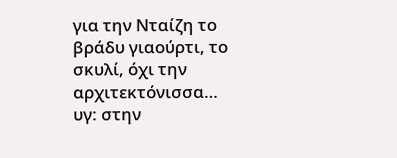για την Νταίζη το βράδυ γιαούρτι, το σκυλί, όχι την αρχιτεκτόνισσα…
υγ: στην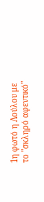1η φωτό η Λούλου με το "σκληρό αφεντικό"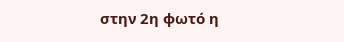στην 2η φωτό η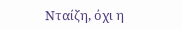Νταίζη, όχι η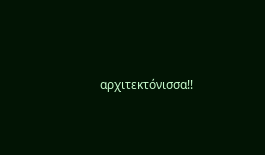αρχιτεκτόνισσα!!